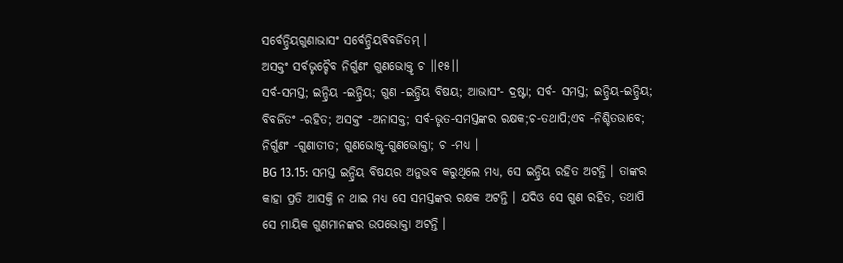ସର୍ବେନ୍ଦ୍ରିୟଗୁଣାଭାସଂ ସର୍ବେନ୍ଦ୍ରିୟବିବର୍ଜିତମ୍ ।
ଅସକ୍ତଂ ସର୍ବଭୃଚ୍ଚୈବ ନିର୍ଗୁଣଂ ଗୁଣଭୋକ୍ତୃ ଚ ।।୧୫।।
ସର୍ବ-ସମସ୍ତ; ଇନ୍ଦ୍ରିୟ -ଇନ୍ଦ୍ରିୟ; ଗୁଣ -ଇନ୍ଦ୍ରିୟ ବିଷୟ; ଆଭାସଂ- ଦ୍ରଷ୍ଟା; ସର୍ବ- ସମସ୍ତ; ଇନ୍ଦ୍ରିୟ-ଇନ୍ଦ୍ରିୟ; ବିବର୍ଜିତଂ -ରହିତ; ଅସକ୍ତଂ -ଅନାସକ୍ତ; ସର୍ବ-ଭୃତ-ସମସ୍ତଙ୍କର ରକ୍ଷକ;ଚ-ତଥାପି;ଏବ -ନିଶ୍ଚିତଭାବେ; ନିର୍ଗୁଣଂ -ଗୁଣାତୀତ; ଗୁଣଭୋକ୍ତୃ-ଗୁଣଭୋକ୍ତା; ଚ -ମଧ୍ୟ ।
BG 13.15: ସମସ୍ତ ଇନ୍ଦ୍ରିୟ ବିଷୟର ଅନୁଭବ କରୁଥିଲେ ମଧ୍ୟ, ସେ ଇନ୍ଦ୍ରିୟ ରହିତ ଅଟନ୍ତି । ତାଙ୍କର କାହା ପ୍ରତି ଆସକ୍ତି ନ ଥାଇ ମଧ୍ୟ ସେ ସମସ୍ତଙ୍କର ରକ୍ଷକ ଅଟନ୍ତି । ଯଦିଓ ସେ ଗୁଣ ରହିତ, ତଥାପି ସେ ମାୟିକ ଗୁଣମାନଙ୍କର ଉପଭୋକ୍ତା ଅଟନ୍ତି ।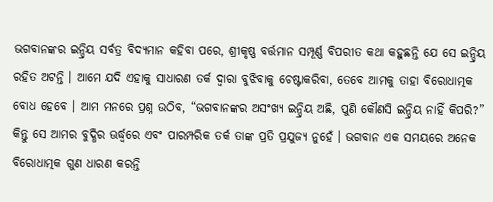ଭଗବାନଙ୍କର ଇନ୍ଦ୍ରିୟ ସର୍ବତ୍ର ବିଦ୍ୟମାନ କହିବା ପରେ, ଶ୍ରୀକୃଷ୍ଣ ବର୍ତ୍ତମାନ ସମ୍ପୂର୍ଣ୍ଣ ବିପରୀତ କଥା କହୁଛନ୍ତି ଯେ ସେ ଇନ୍ଦ୍ରିୟ ରହିତ ଅଟନ୍ତି । ଆମେ ଯଦି ଏହାକୁ ସାଧାରଣ ତର୍କ ଦ୍ୱାରା ବୁଝିବାକୁ ଚେଷ୍ଟାକରିବା, ତେବେ ଆମକୁ ତାହା ବିରୋଧାତ୍ମକ ବୋଧ ହେବେ । ଆମ ମନରେ ପ୍ରଶ୍ନ ଉଠିବ, “ଭଗବାନଙ୍କର ଅସଂଖ୍ୟ ଇନ୍ଦ୍ରିୟ ଅଛି, ପୁଣି କୌଣସି ଇନ୍ଦ୍ରିୟ ନାହିଁ କିପରି?” କିନ୍ତୁ ସେ ଆମର ବୁଦ୍ଧିର ଊର୍ଦ୍ଧ୍ୱରେ ଏବଂ ପାରମ୍ପରିକ ତର୍କ ତାଙ୍କ ପ୍ରତି ପ୍ରଯୁଜ୍ୟ ନୁହେଁ । ଭଗବାନ ଏକ ସମୟରେ ଅନେକ ବିରୋଧାତ୍ମକ ଗୁଣ ଧାରଣ କରନ୍ତି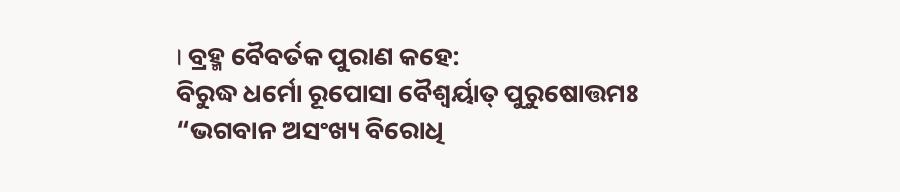। ବ୍ରହ୍ମ ବୈବର୍ତକ ପୁରାଣ କହେ:
ବିରୁଦ୍ଧ ଧର୍ମୋ ରୂପୋସା ବୈଶ୍ୱର୍ୟାତ୍ ପୁରୁଷୋତ୍ତମଃ
“ଭଗବାନ ଅସଂଖ୍ୟ ବିରୋଧି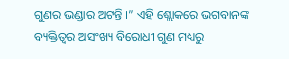ଗୁଣର ଭଣ୍ଡାର ଅଟନ୍ତି ।” ଏହି ଶ୍ଲୋକରେ ଭଗବାନଙ୍କ ବ୍ୟକ୍ତିତ୍ୱର ଅସଂଖ୍ୟ ବିରୋଧୀ ଗୁଣ ମଧ୍ୟରୁ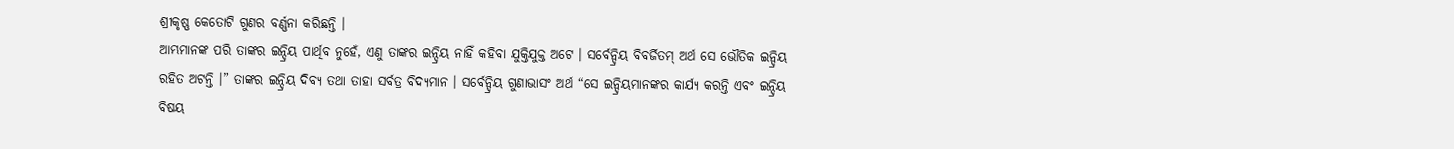ଶ୍ରୀକୃଷ୍ଣ କେତୋଟି ଗୁଣର ବର୍ଣ୍ଣନା କରିଛନ୍ତି ।
ଆମ୍ଭମାନଙ୍କ ପରି ତାଙ୍କର ଇନ୍ଦ୍ରିୟ ପାର୍ଥିବ ନୁହେଁ, ଏଣୁ ତାଙ୍କର ଇନ୍ଦ୍ରିୟ ନାହିଁ କହିବା ଯୁକ୍ତିଯୁକ୍ତ ଅଟେ । ସର୍ବେନ୍ଦ୍ରିୟ ବିବର୍ଜିତମ୍ ଅର୍ଥ ସେ ଭୌତିକ ଇନ୍ଦ୍ରିୟ ରହିତ ଅଟନ୍ତି ।” ତାଙ୍କର ଇନ୍ଦ୍ରିୟ ଦିବ୍ୟ ତଥା ତାହା ସର୍ବତ୍ର ବିଦ୍ୟମାନ । ସର୍ବେନ୍ଦ୍ରିୟ ଗୁଣାଭାସଂ ଅର୍ଥ “ସେ ଇନ୍ଦ୍ରିୟମାନଙ୍କର କାର୍ଯ୍ୟ କରନ୍ତି ଏବଂ ଇନ୍ଦ୍ରିୟ ବିଷୟ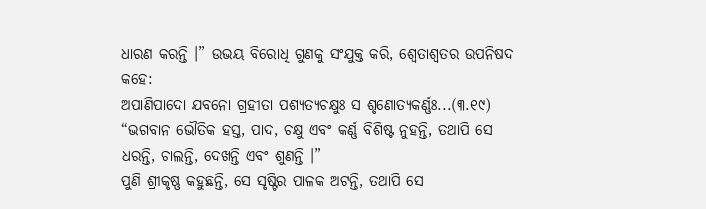ଧାରଣ କରନ୍ତି ।” ଉଭୟ ବିରୋଧି ଗୁଣକୁ ସଂଯୁକ୍ତ କରି, ଶ୍ୱେତାଶ୍ୱତର ଉପନିଷଦ କହେ:
ଅପାଣିପାଦୋ ଯବନୋ ଗ୍ରହୀତା ପଶ୍ୟତ୍ୟଚକ୍ଷୁଃ ସ ଶୃଣୋତ୍ୟକର୍ଣ୍ଣଃ...(୩.୧୯)
“ଭଗବାନ ଭୌତିକ ହସ୍ତ, ପାଦ, ଚକ୍ଷୁ ଏବଂ କର୍ଣ୍ଣ ବିଶିଷ୍ଟ ନୁହନ୍ତି, ତଥାପି ସେ ଧରନ୍ତି, ଚାଲନ୍ତି, ଦେଖନ୍ତି ଏବଂ ଶୁଣନ୍ତି ।”
ପୁଣି ଶ୍ରୀକୃଷ୍ଣ କହୁଛନ୍ତି, ସେ ସୃଷ୍ଟିର ପାଳକ ଅଟନ୍ତି, ତଥାପି ସେ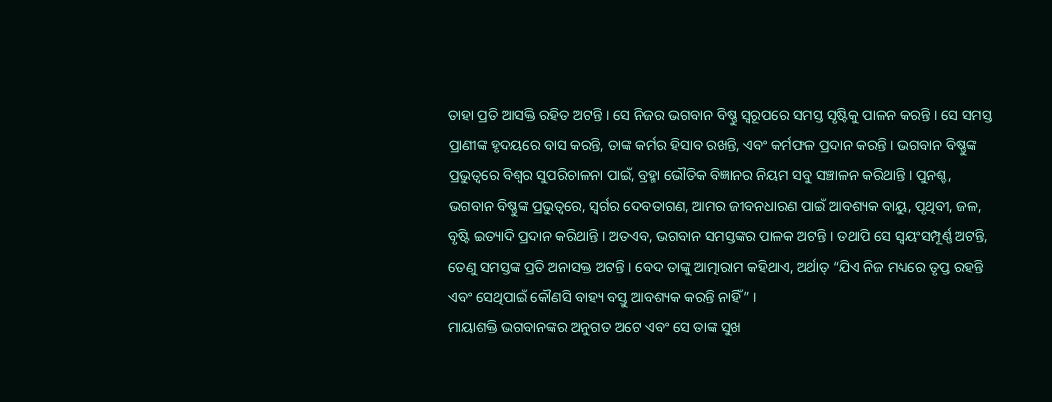ତାହା ପ୍ରତି ଆସକ୍ତି ରହିତ ଅଟନ୍ତି । ସେ ନିଜର ଭଗବାନ ବିଷ୍ଣୁ ସ୍ୱରୂପରେ ସମସ୍ତ ସୃଷ୍ଟିକୁ ପାଳନ କରନ୍ତି । ସେ ସମସ୍ତ ପ୍ରାଣୀଙ୍କ ହୃଦୟରେ ବାସ କରନ୍ତି, ତାଙ୍କ କର୍ମର ହିସାବ ରଖନ୍ତି, ଏବଂ କର୍ମଫଳ ପ୍ରଦାନ କରନ୍ତି । ଭଗବାନ ବିଷ୍ଣୁଙ୍କ ପ୍ରଭୁତ୍ୱରେ ବିଶ୍ୱର ସୁପରିଚାଳନା ପାଇଁ, ବ୍ରହ୍ମା ଭୌତିକ ବିଜ୍ଞାନର ନିୟମ ସବୁ ସଞ୍ଚାଳନ କରିଥାନ୍ତି । ପୁନଶ୍ଚ, ଭଗବାନ ବିଷ୍ଣୁଙ୍କ ପ୍ରଭୁତ୍ୱରେ, ସ୍ୱର୍ଗର ଦେବତାଗଣ, ଆମର ଜୀବନଧାରଣ ପାଇଁ ଆବଶ୍ୟକ ବାୟୁ, ପୃଥିବୀ, ଜଳ, ବୃଷ୍ଟି ଇତ୍ୟାଦି ପ୍ରଦାନ କରିଥାନ୍ତି । ଅତଏବ, ଭଗବାନ ସମସ୍ତଙ୍କର ପାଳକ ଅଟନ୍ତି । ତଥାପି ସେ ସ୍ୱୟଂସମ୍ପୂର୍ଣ୍ଣ ଅଟନ୍ତି, ତେଣୁ ସମସ୍ତଙ୍କ ପ୍ରତି ଅନାସକ୍ତ ଅଟନ୍ତି । ବେଦ ତାଙ୍କୁ ଆତ୍ମାରାମ କହିଥାଏ, ଅର୍ଥାତ୍ “ଯିଏ ନିଜ ମଧ୍ୟରେ ତୃପ୍ତ ରହନ୍ତି ଏବଂ ସେଥିପାଇଁ କୌଣସି ବାହ୍ୟ ବସ୍ତୁ ଆବଶ୍ୟକ କରନ୍ତି ନାହିଁ” ।
ମାୟାଶକ୍ତି ଭଗବାନଙ୍କର ଅନୁଗତ ଅଟେ ଏବଂ ସେ ତାଙ୍କ ସୁଖ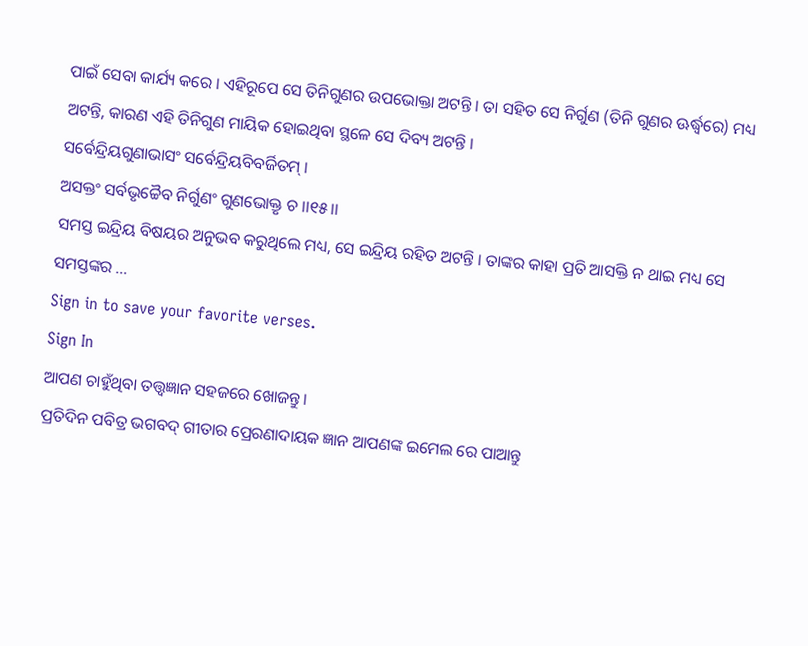ପାଇଁ ସେବା କାର୍ଯ୍ୟ କରେ । ଏହିରୂପେ ସେ ତିନିଗୁଣର ଉପଭୋକ୍ତା ଅଟନ୍ତି । ତା ସହିତ ସେ ନିର୍ଗୁଣ (ତିନି ଗୁଣର ଊର୍ଦ୍ଧ୍ୱରେ) ମଧ୍ୟ ଅଟନ୍ତି, କାରଣ ଏହି ତିନିଗୁଣ ମାୟିକ ହୋଇଥିବା ସ୍ଥଳେ ସେ ଦିବ୍ୟ ଅଟନ୍ତି ।
ସର୍ବେନ୍ଦ୍ରିୟଗୁଣାଭାସଂ ସର୍ବେନ୍ଦ୍ରିୟବିବର୍ଜିତମ୍ ।
ଅସକ୍ତଂ ସର୍ବଭୃଚ୍ଚୈବ ନିର୍ଗୁଣଂ ଗୁଣଭୋକ୍ତୃ ଚ ।।୧୫।।
ସମସ୍ତ ଇନ୍ଦ୍ରିୟ ବିଷୟର ଅନୁଭବ କରୁଥିଲେ ମଧ୍ୟ, ସେ ଇନ୍ଦ୍ରିୟ ରହିତ ଅଟନ୍ତି । ତାଙ୍କର କାହା ପ୍ରତି ଆସକ୍ତି ନ ଥାଇ ମଧ୍ୟ ସେ ସମସ୍ତଙ୍କର …
Sign in to save your favorite verses.
Sign In
ଆପଣ ଚାହୁଁଥିବା ତତ୍ତ୍ୱଜ୍ଞାନ ସହଜରେ ଖୋଜନ୍ତୁ।
ପ୍ରତିଦିନ ପବିତ୍ର ଭଗବଦ୍ ଗୀତାର ପ୍ରେରଣାଦାୟକ ଜ୍ଞାନ ଆପଣଙ୍କ ଇମେଲ ରେ ପାଆନ୍ତୁ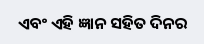ଏବଂ ଏହି ଜ୍ଞାନ ସହିତ ଦିନର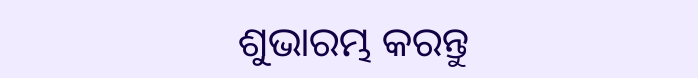ଶୁଭାରମ୍ଭ କରନ୍ତୁ